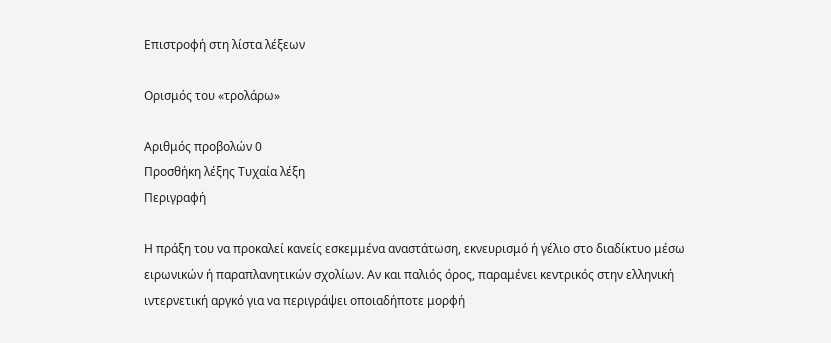Επιστροφή στη λίστα λέξεων

Ορισμός του «τρολάρω»

Αριθμός προβολών 0
Προσθήκη λέξης Τυχαία λέξη
Περιγραφή

Η πράξη του να προκαλεί κανείς εσκεμμένα αναστάτωση, εκνευρισμό ή γέλιο στο διαδίκτυο μέσω ειρωνικών ή παραπλανητικών σχολίων. Αν και παλιός όρος, παραμένει κεντρικός στην ελληνική ιντερνετική αργκό για να περιγράψει οποιαδήποτε μορφή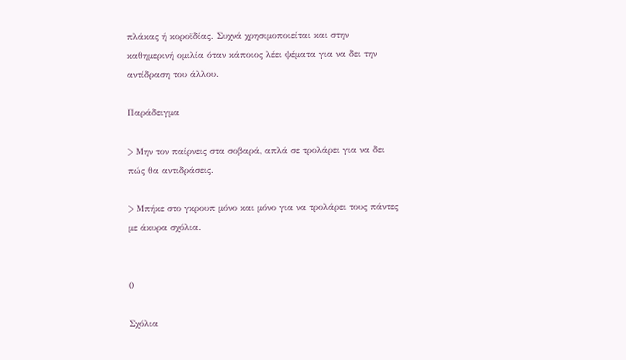πλάκας ή κοροϊδίας. Συχνά χρησιμοποιείται και στην καθημερινή ομιλία όταν κάποιος λέει ψέματα για να δει την αντίδραση του άλλου.

Παράδειγμα

> Μην τον παίρνεις στα σοβαρά, απλά σε τρολάρει για να δει πώς θα αντιδράσεις.

> Μπήκε στο γκρουπ μόνο και μόνο για να τρολάρει τους πάντες με άκυρα σχόλια.


0

Σχόλια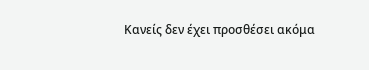Κανείς δεν έχει προσθέσει ακόμα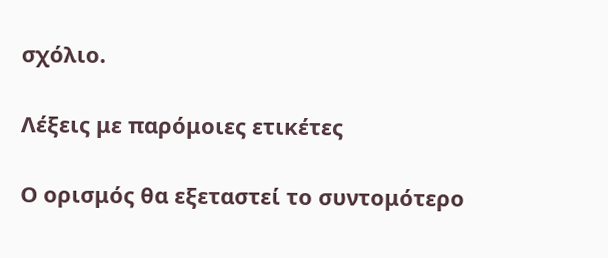σχόλιο.

Λέξεις με παρόμοιες ετικέτες

Ο ορισμός θα εξεταστεί το συντομότερο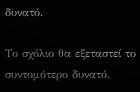δυνατό.

Το σχόλιο θα εξεταστεί το συντομότερο δυνατό.